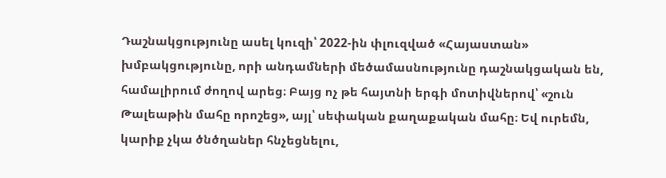Դաշնակցությունը ասել կուզի՝ 2022-ին փլուզված «Հայաստան» խմբակցությունը, որի անդամների մեծամասնությունը դաշնակցական են, համալիրում ժողով արեց։ Բայց ոչ թե հայտնի երգի մոտիվներով՝ «շուն Թալեաթին մահը որոշեց», այլ՝ սեփական քաղաքական մահը։ Եվ ուրեմն, կարիք չկա ծնծղաներ հնչեցնելու,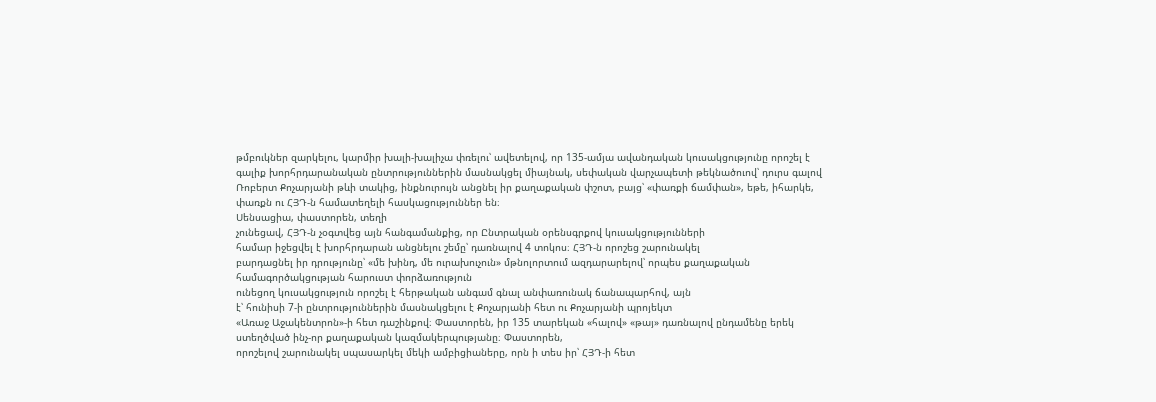թմբուկներ զարկելու, կարմիր խալի-խալիչա փռելու՝ ավետելով, որ 135-ամյա ավանդական կուսակցությունը որոշել է գալիք խորհրդարանական ընտրություններին մասնակցել միայնակ, սեփական վարչապետի թեկնածուով՝ դուրս գալով Ռոբերտ Քոչարյանի թևի տակից, ինքնուրույն անցնել իր քաղաքական փշոտ, բայց՝ «փառքի ճամփան», եթե, իհարկե, փառքն ու ՀՅԴ-ն համատեղելի հասկացություններ են։
Սենսացիա, փաստորեն, տեղի
չունեցավ, ՀՅԴ-ն չօգտվեց այն հանգամանքից, որ Ընտրական օրենսգրքով կուսակցությունների
համար իջեցվել է խորհրդարան անցնելու շեմը՝ դառնալով 4 տոկոս։ ՀՅԴ-ն որոշեց շարունակել
բարդացնել իր դրությունը՝ «մե խինդ, մե ուրախուչուն» մթնոլորտում ազդարարելով՝ որպես քաղաքական համագործակցության հարուստ փորձառություն
ունեցող կուսակցություն որոշել է հերթական անգամ գնալ անփառունակ ճանապարհով, այն
է՝ հունիսի 7-ի ընտրություններին մասնակցելու է Քոչարյանի հետ ու Քոչարյանի պրոյեկտ
«Առաջ Աջակենտրոն»-ի հետ դաշինքով։ Փաստորեն, իր 135 տարեկան «հալով» «թայ» դառնալով ընդամենը երեկ ստեղծված ինչ-որ քաղաքական կազմակերպությանը։ Փաստորեն,
որոշելով շարունակել սպասարկել մեկի ամբիցիաները, որն ի տես իր՝ ՀՅԴ-ի հետ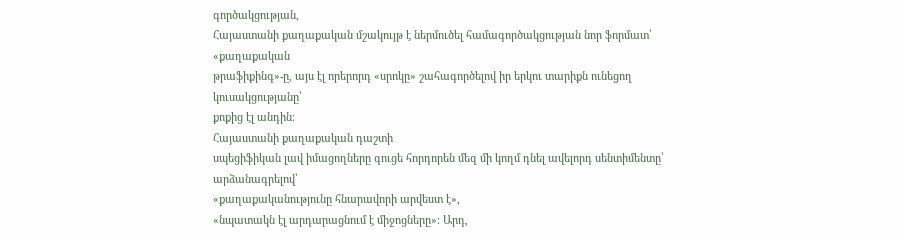գործակցության,
Հայաստանի քաղաքական մշակույթ է ներմուծել համագործակցության նոր ֆորմատ՝ «քաղաքական
թրաֆիքինգ»-ը, այս էլ որերորդ «սրոկը» շահագործելով իր երկու տարիքն ունեցող կուսակցությանը՝
քոքից էլ անդին։
Հայաստանի քաղաքական դաշտի
սպեցիֆիկան լավ իմացողները գուցե հորդորեն մեզ մի կողմ դնել ավելորդ սենտիմենտը՝ արձանագրելով՝
«քաղաքականությունը հնարավորի արվեստ է»,
«նպատակն էլ արդարացնում է միջոցները»։ Արդ,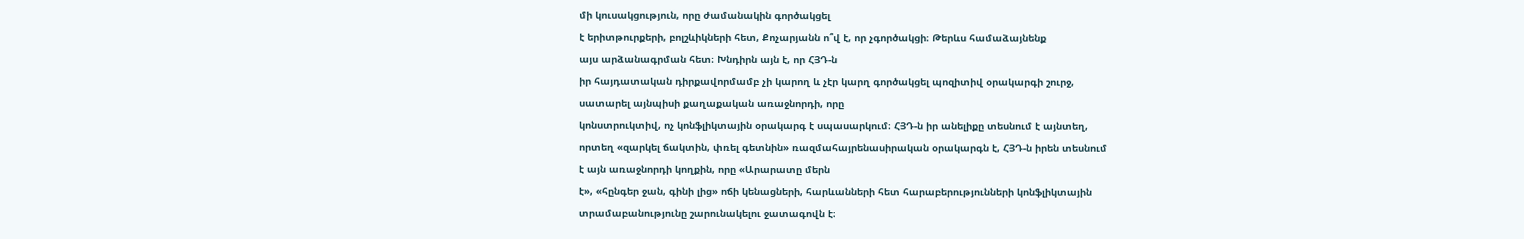մի կուսակցություն, որը ժամանակին գործակցել
է երիտթուրքերի, բոլշևիկների հետ, Քոչարյանն ո՞վ է, որ չգործակցի։ Թերևս համաձայնենք
այս արձանագրման հետ։ Խնդիրն այն է, որ ՀՅԴ-ն
իր հայդատական դիրքավորմամբ չի կարող և չէր կարղ գործակցել պոզիտիվ օրակարգի շուրջ,
սատարել այնպիսի քաղաքական առաջնորդի, որը
կոնստրուկտիվ, ոչ կոնֆլիկտային օրակարգ է սպասարկում։ ՀՅԴ-ն իր անելիքը տեսնում է այնտեղ,
որտեղ «զարկել ճակտին, փռել գետնին» ռազմահայրենասիրական օրակարգն է, ՀՅԴ-ն իրեն տեսնում
է այն առաջնորդի կողքին, որը «Արարատը մերն
է», «հընգեր ջան, գինի լից» ոճի կենացների, հարևանների հետ հարաբերությունների կոնֆլիկտային
տրամաբանությունը շարունակելու ջատագովն է։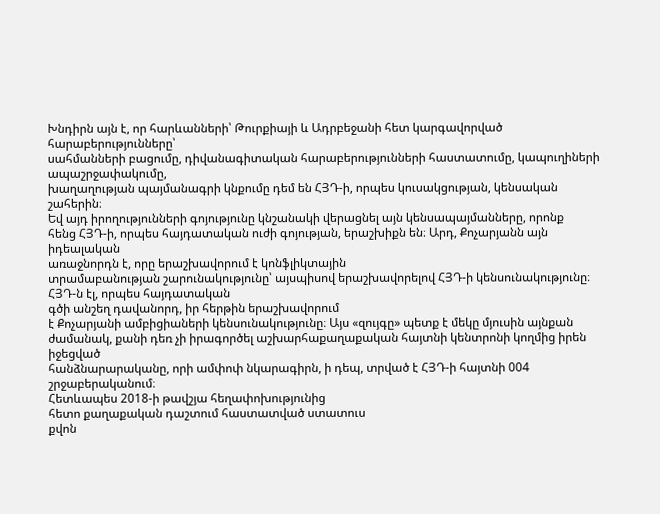Խնդիրն այն է, որ հարևանների՝ Թուրքիայի և Ադրբեջանի հետ կարգավորված հարաբերությունները՝
սահմանների բացումը, դիվանագիտական հարաբերությունների հաստատումը, կապուղիների ապաշրջափակումը,
խաղաղության պայմանագրի կնքումը դեմ են ՀՅԴ-ի, որպես կուսակցության, կենսական շահերին։
Եվ այդ իրողությունների գոյությունը կնշանակի վերացնել այն կենսապայմանները, որոնք
հենց ՀՅԴ-ի, որպես հայդատական ուժի գոյության, երաշխիքն են։ Արդ, Քոչարյանն այն իդեալական
առաջնորդն է, որը երաշխավորում է կոնֆլիկտային
տրամաբանության շարունակությունը՝ այսպիսով երաշխավորելով ՀՅԴ-ի կենսունակությունը։ ՀՅԴ-ն էլ, որպես հայդատական
գծի անշեղ դավանորդ, իր հերթին երաշխավորում
է Քոչարյանի ամբիցիաների կենսունակությունը։ Այս «զույգը» պետք է մեկը մյուսին այնքան
ժամանակ, քանի դեռ չի իրագործել աշխարհաքաղաքական հայտնի կենտրոնի կողմից իրեն իջեցված
հանձնարարականը, որի ամփոփ նկարագիրն, ի դեպ, տրված է ՀՅԴ-ի հայտնի 004 շրջաբերականում։
Հետևապես 2018-ի թավշյա հեղափոխությունից
հետո քաղաքական դաշտում հաստատված ստատուս
քվոն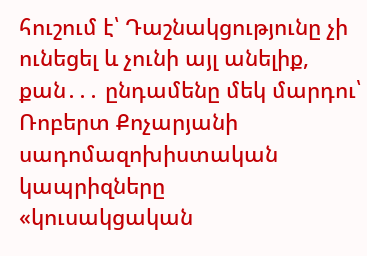հուշում է՝ Դաշնակցությունը չի ունեցել և չունի այլ անելիք, քան․․․ ընդամենը մեկ մարդու՝ Ռոբերտ Քոչարյանի սադոմազոխիստական կապրիզները
«կուսակցական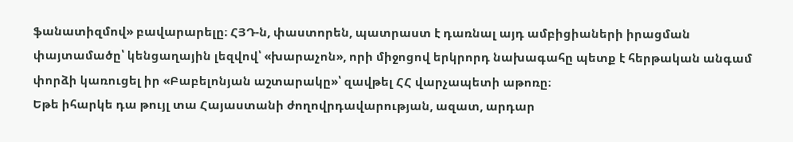ֆանատիզմով» բավարարելը։ ՀՅԴ-ն, փաստորեն, պատրաստ է դառնալ այդ ամբիցիաների իրացման փայտամածը՝ կենցաղային լեզվով՝ «խարաչոն», որի միջոցով երկրորդ նախագահը պետք է հերթական անգամ փորձի կառուցել իր «Բաբելոնյան աշտարակը»՝ զավթել ՀՀ վարչապետի աթոռը։
Եթե իհարկե դա թույլ տա Հայաստանի ժողովրդավարության, ազատ, արդար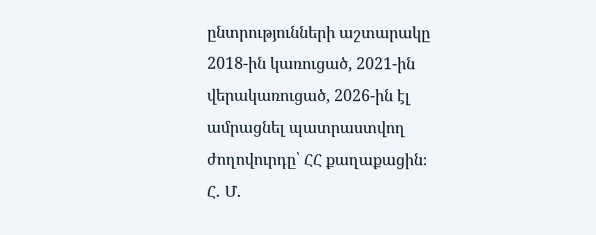ընտրությունների աշտարակը 2018-ին կառուցած, 2021-ին վերակառուցած, 2026-ին էլ ամրացնել պատրաստվող ժողովուրդը՝ ՀՀ քաղաքացին։
Հ․ Մ․